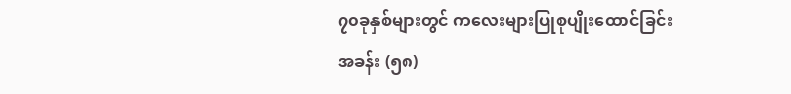၇၀ခုနှစ်များတွင် ကလေးများပြုစုပျိုးထောင်ခြင်း
အခန်း (၅၈)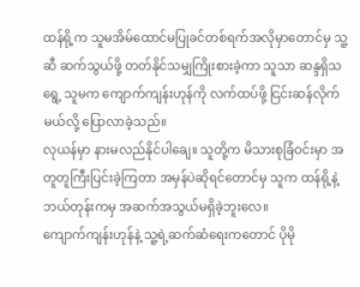ထန်ရို့က သူမအိမ်ထောင်မပြုခင်တစ်ရက်အလိုမှာတောင်မှ သူ့ဆီ ဆက်သွယ်ဖို့ တတ်နိုင်သမျှကြိုးစားခဲ့ကာ သူသာ ဆန္ဒရှိသရွေ့ သူမက ကျောက်ကျန်းဟုန်ကို လက်ထပ်ဖို့ ငြင်းဆန်လိုက်မယ်လို့ ပြောလာခဲ့သည်။
လုယန်မှာ နားမလည်နိုင်ပါချေ။ သူတို့က မိသားစုခြံဝင်းမှာ အတူတူကြီးပြင်းခဲ့ကြတာ အမှန်ပဲဆိုရင်တောင်မှ သူက ထန်ရို့နဲ့ ဘယ်တုန်းကမှ အဆက်အသွယ်မရှိခဲ့ဘူးလေ။
ကျောက်ကျန်းဟုန်နဲ့ သူ့ရဲ့ဆက်ဆံရေးကတောင် ပိုမို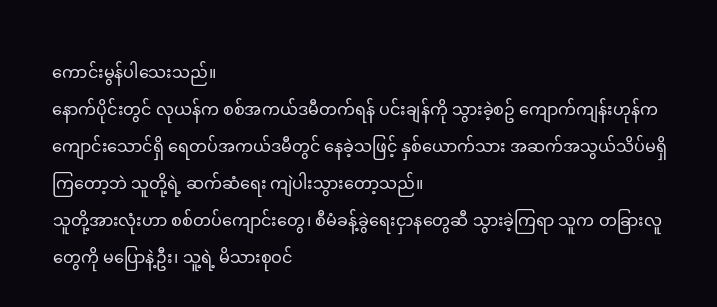ကောင်းမွန်ပါသေးသည်။
နောက်ပိုင်းတွင် လုယန်က စစ်အကယ်ဒမီတက်ရန် ပင်းချန်ကို သွားခဲ့စဥ် ကျောက်ကျန်းဟုန်က ကျောင်းသောင်ရှိ ရေတပ်အကယ်ဒမီတွင် နေခဲ့သဖြင့် နှစ်ယောက်သား အဆက်အသွယ်သိပ်မရှိကြတော့ဘဲ သူတို့ရဲ့ ဆက်ဆံရေး ကျဲပါးသွားတော့သည်။
သူတို့အားလုံးဟာ စစ်တပ်ကျောင်းတွေ၊ စီမံခန့်ခွဲရေးငှာနတွေဆီ သွားခဲ့ကြရာ သူက တခြားလူတွေကို မပြောနဲ့ဦး၊ သူ့ရဲ့ မိသားစုဝင်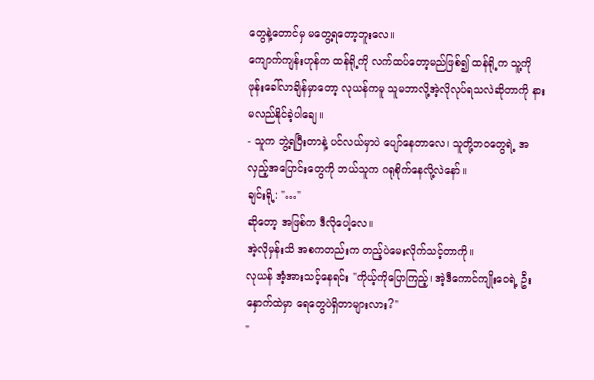တွေနဲ့တောင်မှ မတွေ့ရတော့ဘူးလေ။
ကျောက်ကျန်းဟုန်က ထန်ရို့ကို လက်ထပ်တော့မည်ဖြစ်၍ ထန်ရို့က သူ့ကို ဖုန်းခေါ်လာချိန်မှာတော့ လုယန်ကမူ သူမဘာလို့အဲ့လိုလုပ်ရသလဲဆိုတာကို နားမလည်နိုင်ခဲ့ပါချေ။
- သူက ဘွဲ့ရပြီးတာနဲ့ ပင်လယ်မှာပဲ ပျော်နေတာလေ၊ သူတို့ဘဝတွေရဲ့ အလှည့်အပြောင်းတွေကို ဘယ်သူက ဂရုစိုက်နေလို့လဲနော်။
ချင်းရို့: "…"
ဆိုတော့ အဖြစ်က ဒီလိုပေါ့လေ။
အဲ့လိုမှန်းသိ အစကတည်းက တည့်ပဲမေးလိုက်သင့်တာကို။
လုယန် အံ့အားသင့်နေရင်း "ကိုယ့်ကိုပြောကြည့်၊ အဲ့ဒီကောင်ကျိုးဝေရဲ့ ဦးနှောက်ထဲမှာ ရေတွေပဲရှိတာများလား?"
"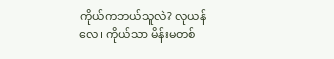ကိုယ်ကဘယ်သူလဲ? လုယန်လေ၊ ကိုယ်သာ မိန်းမတစ်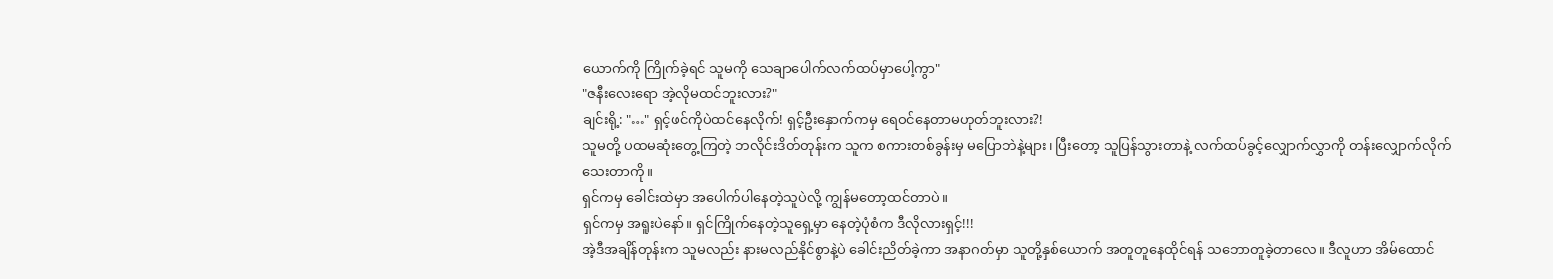ယောက်ကို ကြိုက်ခဲ့ရင် သူမကို သေချာပေါက်လက်ထပ်မှာပေါ့ကွာ"
"ဇနီးလေးရော အဲ့လိုမထင်ဘူးလား?"
ချင်းရို့: "…" ရှင့်ဖင်ကိုပဲထင်နေလိုက်! ရှင့်ဦးနှောက်ကမှ ရေဝင်နေတာမဟုတ်ဘူးလား?!
သူမတို့ ပထမဆုံးတွေ့ကြတဲ့ ဘလိုင်းဒိတ်တုန်းက သူက စကားတစ်ခွန်းမှ မပြောဘဲနဲ့များ၊ ပြီးတော့ သူပြန်သွားတာနဲ့ လက်ထပ်ခွင့်လျှောက်လွှာကို တန်းလျှောက်လိုက်သေးတာကို။
ရှင်ကမှ ခေါင်းထဲမှာ အပေါက်ပါနေတဲ့သူပဲလို့ ကျွန်မတော့ထင်တာပဲ။
ရှင်ကမှ အရူးပဲနော်။ ရှင်ကြိုက်နေတဲ့သူရှေ့မှာ နေတဲ့ပုံစံက ဒီလိုလားရှင့်!!!
အဲ့ဒီအချိန်တုန်းက သူမလည်း နားမလည်နိုင်စွာနဲ့ပဲ ခေါင်းညိတ်ခဲ့ကာ အနာဂတ်မှာ သူတို့နှစ်ယောက် အတူတူနေထိုင်ရန် သဘောတူခဲ့တာလေ။ ဒီလူဟာ အိမ်ထောင်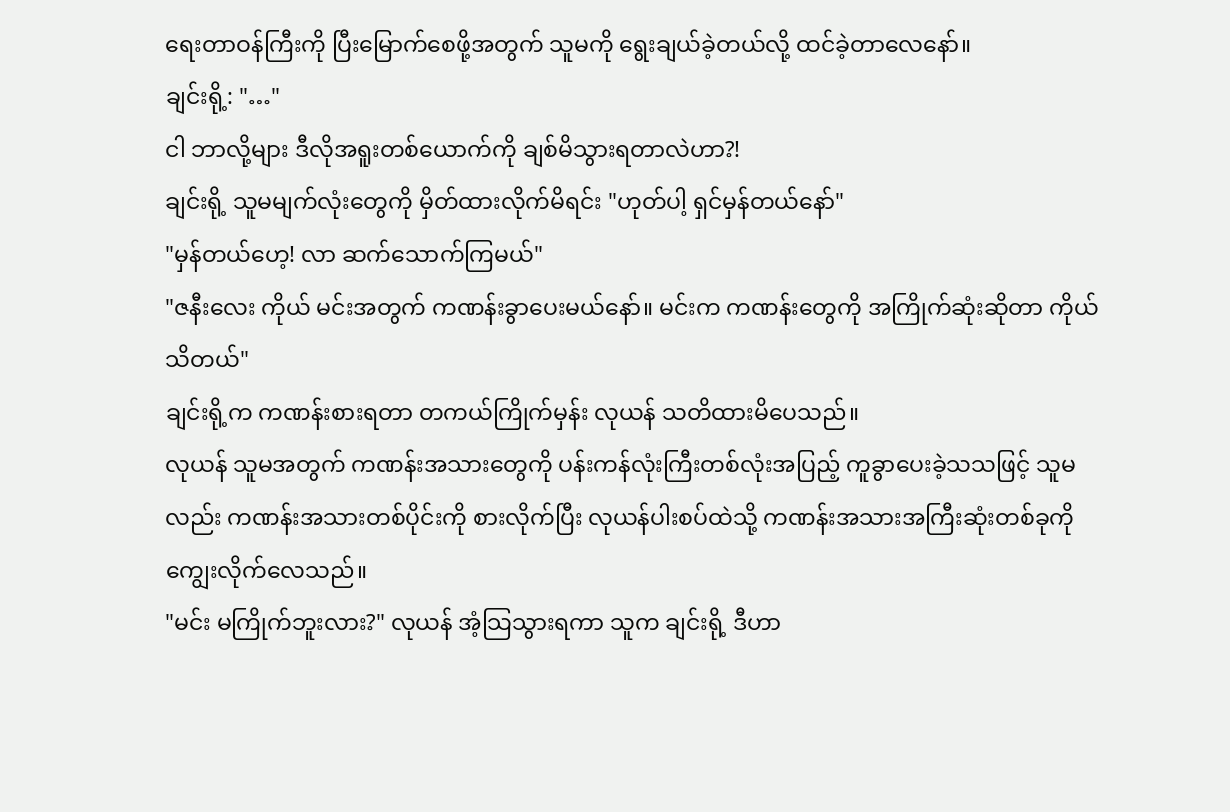ရေးတာဝန်ကြီးကို ပြီးမြောက်စေဖို့အတွက် သူမကို ရွေးချယ်ခဲ့တယ်လို့ ထင်ခဲ့တာလေနော်။
ချင်းရို့: "…"
ငါ ဘာလို့များ ဒီလိုအရူးတစ်ယောက်ကို ချစ်မိသွားရတာလဲဟာ?!
ချင်းရို့ သူမမျက်လုံးတွေကို မှိတ်ထားလိုက်မိရင်း "ဟုတ်ပါ့ ရှင်မှန်တယ်နော်"
"မှန်တယ်ဟေ့! လာ ဆက်သောက်ကြမယ်"
"ဇနီးလေး ကိုယ် မင်းအတွက် ကဏန်းခွာပေးမယ်နော်။ မင်းက ကဏန်းတွေကို အကြိုက်ဆုံးဆိုတာ ကိုယ်သိတယ်"
ချင်းရို့က ကဏန်းစားရတာ တကယ်ကြိုက်မှန်း လုယန် သတိထားမိပေသည်။
လုယန် သူမအတွက် ကဏန်းအသားတွေကို ပန်းကန်လုံးကြီးတစ်လုံးအပြည့် ကူခွာပေးခဲ့သသဖြင့် သူမလည်း ကဏန်းအသားတစ်ပိုင်းကို စားလိုက်ပြီး လုယန်ပါးစပ်ထဲသို့ ကဏန်းအသားအကြီးဆုံးတစ်ခုကို ကျွေးလိုက်လေသည်။
"မင်း မကြိုက်ဘူးလား?" လုယန် အံ့သြသွားရကာ သူက ချင်းရို့ ဒီဟာ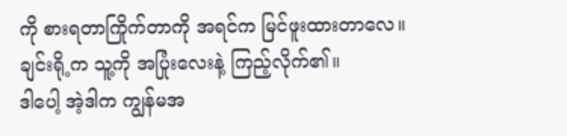ကို စားရတာကြိုက်တာကို အရင်က မြင်ဖူးထားတာလေ။
ချင်းရို့က သူ့ကို အပြုံးလေးနဲ့ ကြည့်လိုက်၏။
ဒါပေါ့ အဲ့ဒါက ကျွန်မအ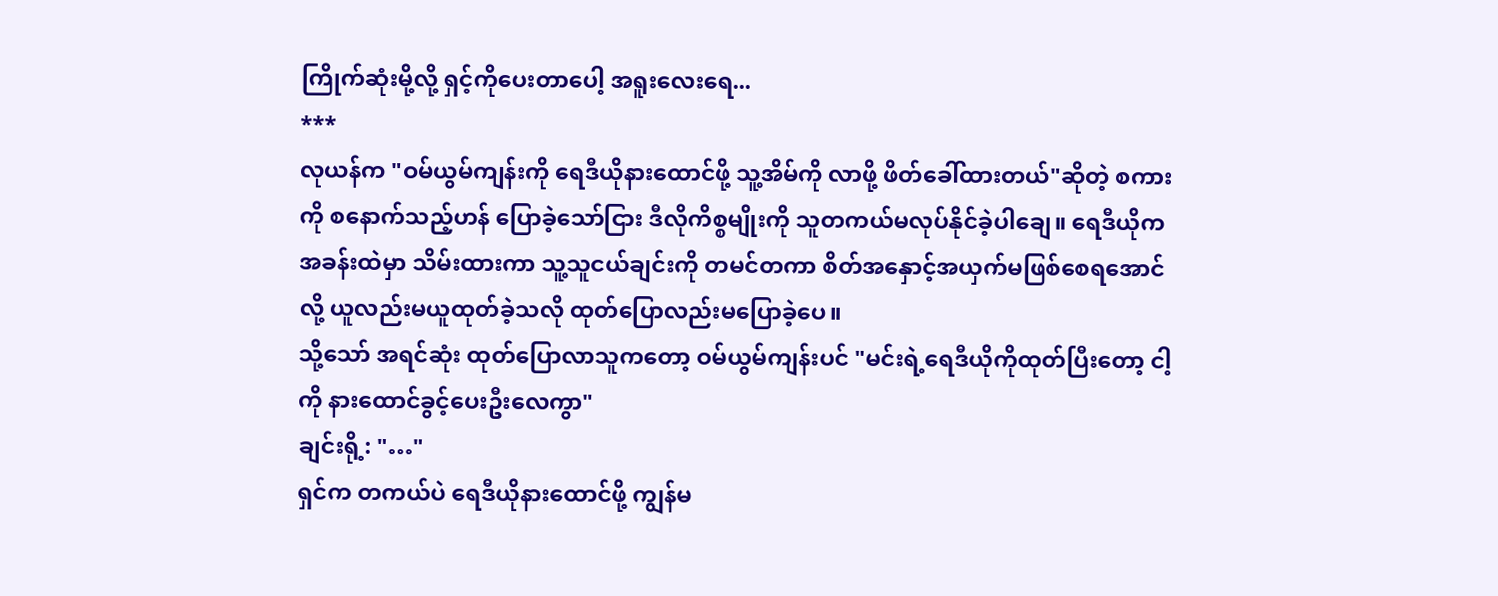ကြိုက်ဆုံးမို့လို့ ရှင့်ကိုပေးတာပေါ့ အရူးလေးရေ...
***
လုယန်က "ဝမ်ယွမ်ကျန်းကို ရေဒီယိုနားထောင်ဖို့ သူ့အိမ်ကို လာဖို့ ဖိတ်ခေါ်ထားတယ်"ဆိုတဲ့ စကားကို စနောက်သည့်ဟန် ပြောခဲ့သော်ငြား ဒီလိုကိစ္စမျိုးကို သူတကယ်မလုပ်နိုင်ခဲ့ပါချေ။ ရေဒီယိုက အခန်းထဲမှာ သိမ်းထားကာ သူ့သူငယ်ချင်းကို တမင်တကာ စိတ်အနှောင့်အယှက်မဖြစ်စေရအောင်လို့ ယူလည်းမယူထုတ်ခဲ့သလို ထုတ်ပြောလည်းမပြောခဲ့ပေ။
သို့သော် အရင်ဆုံး ထုတ်ပြောလာသူကတော့ ဝမ်ယွမ်ကျန်းပင် "မင်းရဲ့ရေဒီယိုကိုထုတ်ပြီးတော့ ငါ့ကို နားထောင်ခွင့်ပေးဦးလေကွာ"
ချင်းရို့: "…"
ရှင်က တကယ်ပဲ ရေဒီယိုနားထောင်ဖို့ ကျွန်မ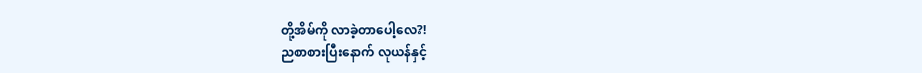တို့အိမ်ကို လာခဲ့တာပေါ့လေ?!
ညစာစားပြီးနောက် လုယန်နှင့်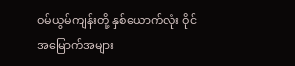ဝမ်ယွမ်ကျန်းတို့ နှစ်ယောက်လုံး ဝိုင်အမြောက်အများ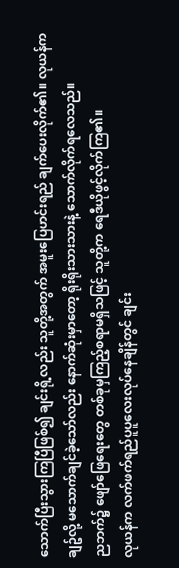သောက်ပြီးသွားကြပြီဖြစ်၍ ချင်းရို့လည်း သူတို့အတွက် အမူးပြေဟင်းရည် ချက်ပေးလိုက်၏။ လုယန်က ချဥ်လို့ မသောက်ချင်ခဲ့သော်လည်း နောက်ဆုံးမှာတော့ ရိုးရိုးသားသားနဲ့ သောက်လိုက်ရလေသည်။
ညဘက်၌ ဖျော်ဖြေရေးတွေ တစ်ခုမှကြည့်စရာမရှိသဖြင့် သူတို့က ရေဒီယိုဖွင့်လိုက်ကြ၏။
လုယန်က လက်ဖက်ရည်ပူပူလေးလုပ်နေချိန်တွင် ချင်း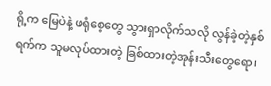ရို့က မြေပဲနဲ့ ဖရုံစေ့တွေ သွားရှာလိုက်သလို လွန်ခဲ့တဲ့နှစ်ရက်က သူမလုပ်ထားတဲ့ ခြစ်ထားတဲ့အုန်းသီးတွေရော၊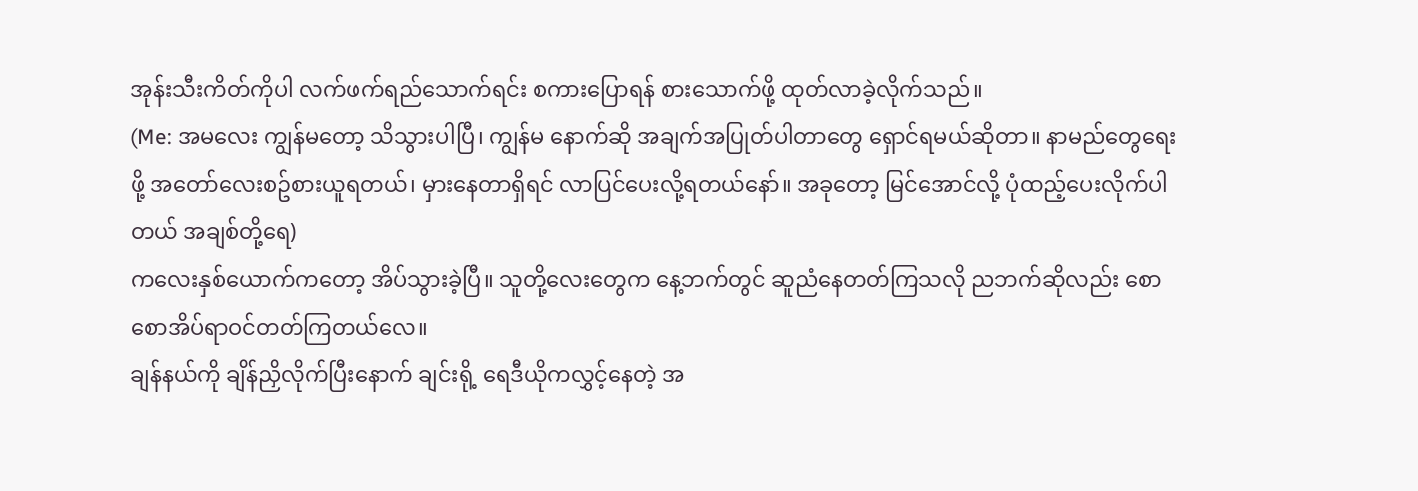အုန်းသီးကိတ်ကိုပါ လက်ဖက်ရည်သောက်ရင်း စကားပြောရန် စားသောက်ဖို့ ထုတ်လာခဲ့လိုက်သည်။
(Me: အမလေး ကျွန်မတော့ သိသွားပါပြီ၊ ကျွန်မ နောက်ဆို အချက်အပြုတ်ပါတာတွေ ရှောင်ရမယ်ဆိုတာ။ နာမည်တွေရေးဖို့ အတော်လေးစဥ်စားယူရတယ်၊ မှားနေတာရှိရင် လာပြင်ပေးလို့ရတယ်နော်။ အခုတော့ မြင်အောင်လို့ ပုံထည့်ပေးလိုက်ပါတယ် အချစ်တို့ရေ)
ကလေးနှစ်ယောက်ကတော့ အိပ်သွားခဲ့ပြီ။ သူတို့လေးတွေက နေ့ဘက်တွင် ဆူညံနေတတ်ကြသလို ညဘက်ဆိုလည်း စောစောအိပ်ရာဝင်တတ်ကြတယ်လေ။
ချန်နယ်ကို ချိန်ညှိလိုက်ပြီးနောက် ချင်းရို့ ရေဒီယိုကလွှင့်နေတဲ့ အ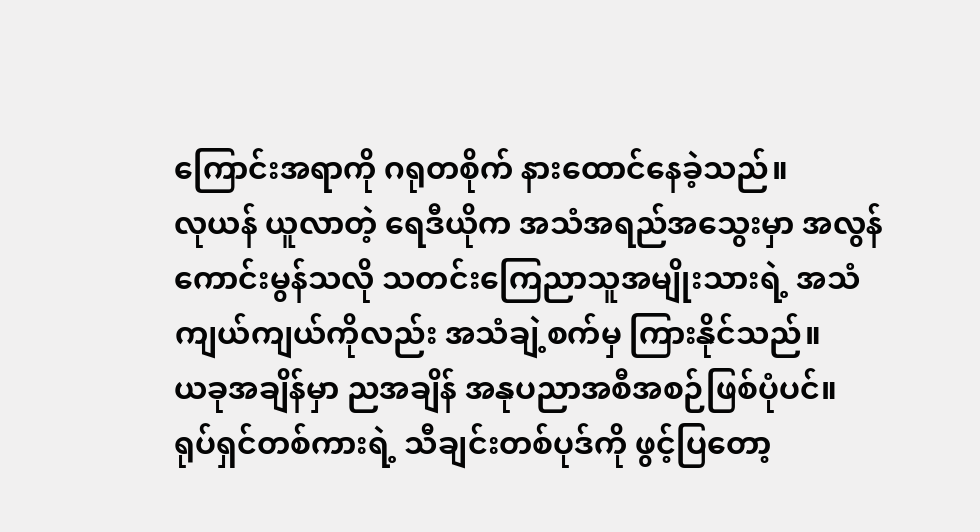ကြောင်းအရာကို ဂရုတစိုက် နားထောင်နေခဲ့သည်။
လုယန် ယူလာတဲ့ ရေဒီယိုက အသံအရည်အသွေးမှာ အလွန်ကောင်းမွန်သလို သတင်းကြေညာသူအမျိုးသားရဲ့ အသံကျယ်ကျယ်ကိုလည်း အသံချဲ့စက်မှ ကြားနိုင်သည်။
ယခုအချိန်မှာ ညအချိန် အနုပညာအစီအစဉ်ဖြစ်ပုံပင်။
ရုပ်ရှင်တစ်ကားရဲ့ သီချင်းတစ်ပုဒ်ကို ဖွင့်ပြတော့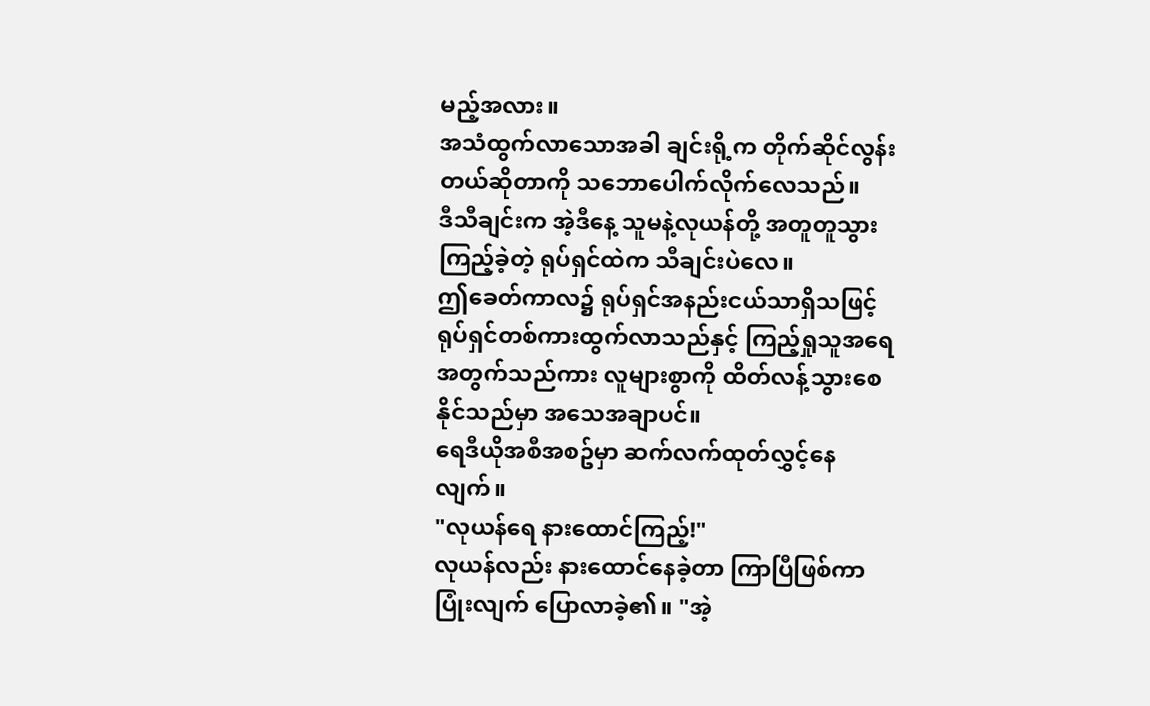မည့်အလား။
အသံထွက်လာသောအခါ ချင်းရို့က တိုက်ဆိုင်လွန်းတယ်ဆိုတာကို သဘောပေါက်လိုက်လေသည်။
ဒီသီချင်းက အဲ့ဒီနေ့ သူမနဲ့လုယန်တို့ အတူတူသွားကြည့်ခဲ့တဲ့ ရုပ်ရှင်ထဲက သီချင်းပဲလေ။
ဤခေတ်ကာလ၌ ရုပ်ရှင်အနည်းငယ်သာရှိသဖြင့် ရုပ်ရှင်တစ်ကားထွက်လာသည်နှင့် ကြည့်ရှုသူအရေအတွက်သည်ကား လူများစွာကို ထိတ်လန့်သွားစေနိုင်သည်မှာ အသေအချာပင်။
ရေဒီယိုအစီအစဥ်မှာ ဆက်လက်ထုတ်လွှင့်နေလျက်။
"လုယန်ရေ နားထောင်ကြည့်!"
လုယန်လည်း နားထောင်နေခဲ့တာ ကြာပြီဖြစ်ကာ ပြုံးလျက် ပြောလာခဲ့၏။ "အဲ့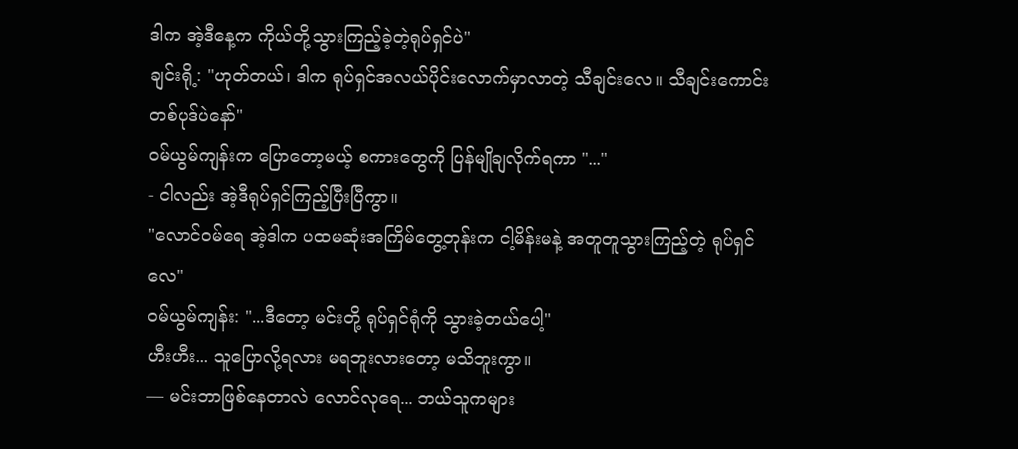ဒါက အဲ့ဒီနေ့က ကိုယ်တို့သွားကြည့်ခဲ့တဲ့ရုပ်ရှင်ပဲ"
ချင်းရို့: "ဟုတ်တယ်၊ ဒါက ရုပ်ရှင်အလယ်ပိုင်းလောက်မှာလာတဲ့ သီချင်းလေ။ သီချင်းကောင်းတစ်ပုဒ်ပဲနော်"
ဝမ်ယွမ်ကျန်းက ပြောတော့မယ့် စကားတွေကို ပြန်မျိုချလိုက်ရကာ "..."
- ငါလည်း အဲ့ဒီရုပ်ရှင်ကြည့်ပြီးပြီကွာ။
"လောင်ဝမ်ရေ အဲ့ဒါက ပထမဆုံးအကြိမ်တွေ့တုန်းက ငါ့မိန်းမနဲ့ အတူတူသွားကြည့်တဲ့ ရုပ်ရှင်လေ"
ဝမ်ယွမ်ကျန်း: "...ဒီတော့ မင်းတို့ ရုပ်ရှင်ရုံကို သွားခဲ့တယ်ပေါ့"
ဟီးဟီး... သူပြောလို့ရလား မရဘူးလားတော့ မသိဘူးကွာ။
— မင်းဘာဖြစ်နေတာလဲ လောင်လုရေ... ဘယ်သူကများ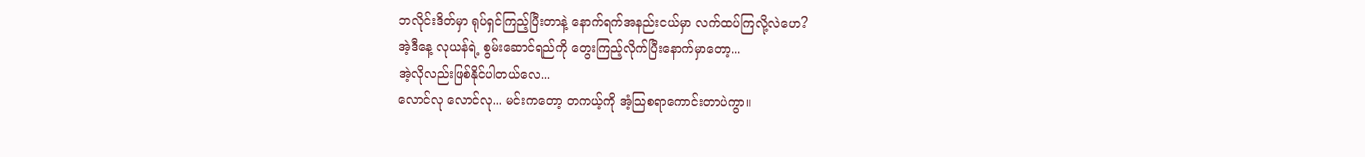ဘလိုင်းဒိတ်မှာ ရုပ်ရှင်ကြည့်ပြီးတာနဲ့ နောက်ရက်အနည်းငယ်မှာ လက်ထပ်ကြလို့လဲဟေ?
အဲ့ဒီနေ့ လုယန်ရဲ့ စွမ်းဆောင်ရည်ကို တွေးကြည့်လိုက်ပြီးနောက်မှာတော့...
အဲ့လိုလည်းဖြစ်နိုင်ပါတယ်လေ...
လောင်လု လောင်လု... မင်းကတော့ တကယ့်ကို အံ့သြစရာကောင်းတာပဲကွာ။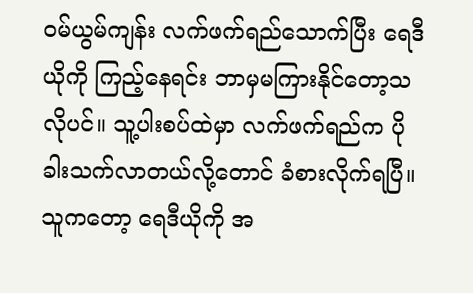ဝမ်ယွမ်ကျန်း လက်ဖက်ရည်သောက်ပြီး ရေဒီယိုကို ကြည့်နေရင်း ဘာမှမကြားနိုင်တော့သလိုပင်။ သူ့ပါးစပ်ထဲမှာ လက်ဖက်ရည်က ပိုခါးသက်လာတယ်လို့တောင် ခံစားလိုက်ရပြီ။
သူကတော့ ရေဒီယိုကို အ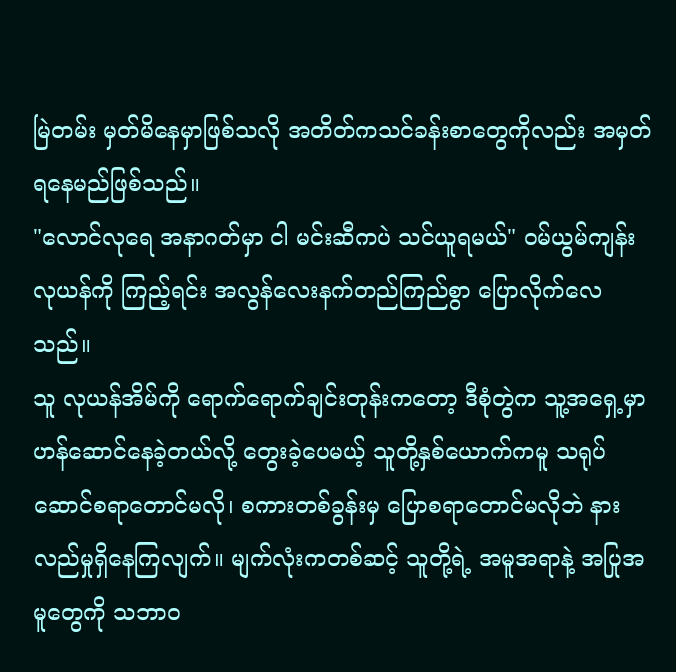မြဲတမ်း မှတ်မိနေမှာဖြစ်သလို အတိတ်ကသင်ခန်းစာတွေကိုလည်း အမှတ်ရနေမည်ဖြစ်သည်။
"လောင်လုရေ အနာဂတ်မှာ ငါ မင်းဆီကပဲ သင်ယူရမယ်" ဝမ်ယွမ်ကျန်း လုယန်ကို ကြည့်ရင်း အလွန်လေးနက်တည်ကြည်စွာ ပြောလိုက်လေသည်။
သူ လုယန်အိမ်ကို ရောက်ရောက်ချင်းတုန်းကတော့ ဒီစုံတွဲက သူ့အရှေ့မှာ ဟန်ဆောင်နေခဲ့တယ်လို့ တွေးခဲ့ပေမယ့် သူတို့နှစ်ယောက်ကမူ သရုပ်ဆောင်စရာတောင်မလို၊ စကားတစ်ခွန်းမှ ပြောစရာတောင်မလိုဘဲ နားလည်မှုရှိနေကြလျက်။ မျက်လုံးကတစ်ဆင့် သူတို့ရဲ့ အမူအရာနဲ့ အပြုအမူတွေကို သဘာဝ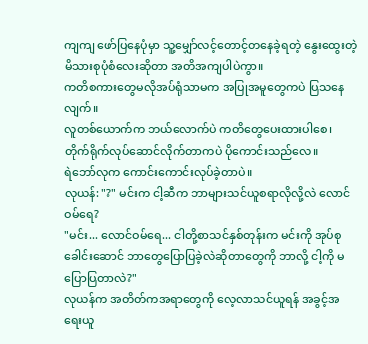ကျကျ ဖော်ပြနေပုံမှာ သူ့မျှော်လင့်တောင့်တနေခဲ့ရတဲ့ နွေးထွေးတဲ့မိသားစုပုံစံလေးဆိုတာ အတိအကျပါပဲကွာ။
ကတိစကားတွေမလိုအပ်ရုံသာမက အပြုအမူတွေကပဲ ပြသနေလျက်။
လူတစ်ယောက်က ဘယ်လောက်ပဲ ကတိတွေပေးထားပါစေ၊ တိုက်ရိုက်လုပ်ဆောင်လိုက်တာကပဲ ပိုကောင်းသည်လေ။
ရဲဘော်လုက ကောင်းကောင်းလုပ်ခဲ့တာပဲ။
လုယန်: "?" မင်းက ငါ့ဆီက ဘာများသင်ယူစရာလိုလို့လဲ လောင်ဝမ်ရေ?
"မင်း... လောင်ဝမ်ရေ... ငါတို့စာသင်နှစ်တုန်းက မင်းကို အုပ်စုခေါင်းဆောင် ဘာတွေပြောပြခဲ့လဲဆိုတာတွေကို ဘာလို့ ငါ့ကို မပြောပြတာလဲ?"
လုယန်က အတိတ်ကအရာတွေကို လေ့လာသင်ယူရန် အခွင့်အရေးယူ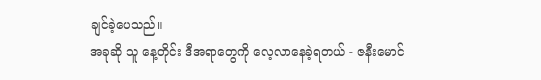ချင်ခဲ့ပေသည်။
အခုဆို သူ နေ့တိုင်း ဒီအရာတွေကို လေ့လာနေခဲ့ရတယ် - ဇနီးမောင်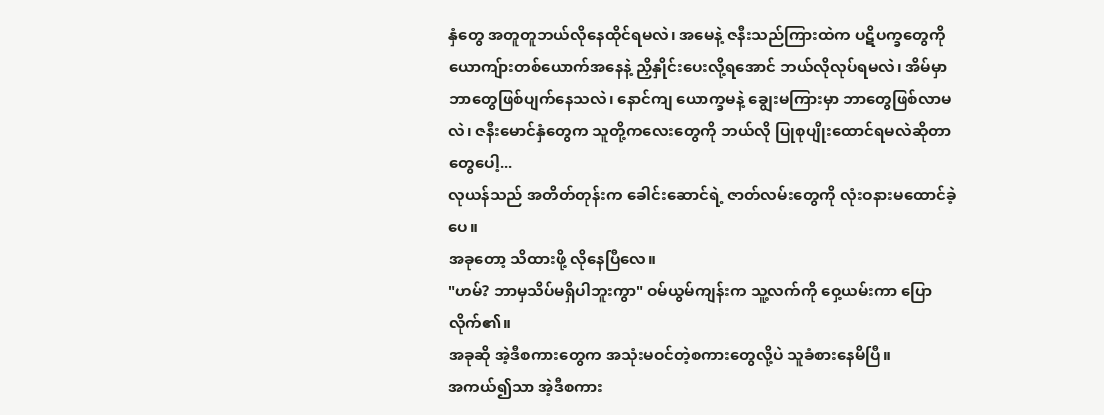နှံတွေ အတူတူဘယ်လိုနေထိုင်ရမလဲ၊ အမေနဲ့ ဇနီးသည်ကြားထဲက ပဋိပက္ခတွေကို ယောကျ်ားတစ်ယောက်အနေနဲ့ ညှိနှိုင်းပေးလို့ရအောင် ဘယ်လိုလုပ်ရမလဲ၊ အိမ်မှာဘာတွေဖြစ်ပျက်နေသလဲ၊ နောင်ကျ ယောက္ခမနဲ့ ချွေးမကြားမှာ ဘာတွေဖြစ်လာမလဲ၊ ဇနီးမောင်နှံတွေက သူတို့ကလေးတွေကို ဘယ်လို ပြုစုပျိုးထောင်ရမလဲဆိုတာတွေပေါ့...
လုယန်သည် အတိတ်တုန်းက ခေါင်းဆောင်ရဲ့ ဇာတ်လမ်းတွေကို လုံးဝနားမထောင်ခဲ့ပေ။
အခုတော့ သိထားဖို့ လိုနေပြီလေ။
"ဟမ်? ဘာမှသိပ်မရှိပါဘူးကွာ" ဝမ်ယွမ်ကျန်းက သူ့လက်ကို ဝှေ့ယမ်းကာ ပြောလိုက်၏။
အခုဆို အဲ့ဒီစကားတွေက အသုံးမဝင်တဲ့စကားတွေလို့ပဲ သူခံစားနေမိပြီ။
အကယ်၍သာ အဲ့ဒီစကား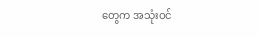တွေက အသုံးဝင်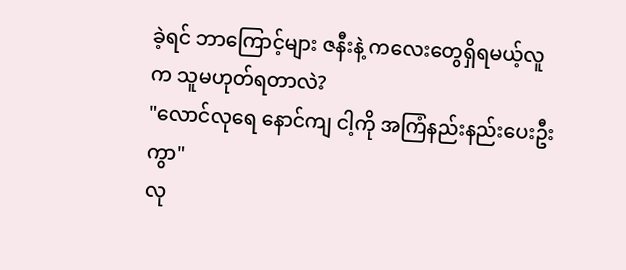ခဲ့ရင် ဘာကြောင့်များ ဇနီးနဲ့ ကလေးတွေရှိရမယ့်လူက သူမဟုတ်ရတာလဲ?
"လောင်လုရေ နောင်ကျ ငါ့ကို အကြံနည်းနည်းပေးဦးကွာ"
လု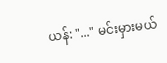ယန်: "..." မင်းမှားမယ်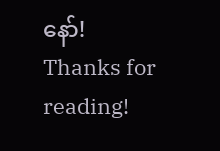နော်!
Thanks for reading!